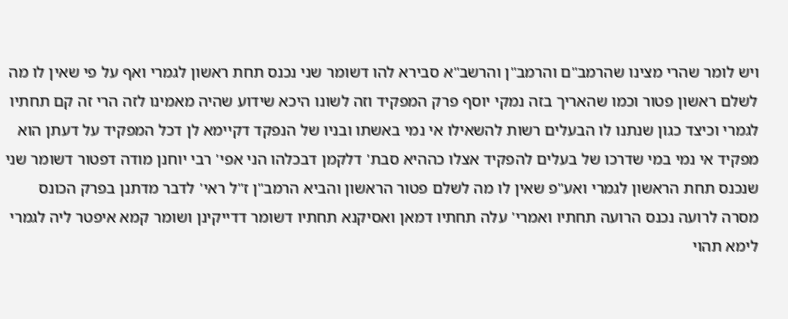ויש לומר שהרי מצינו שהרמב"ם והרמב"ן והרשב"א סבירא להו דשומר שני נכנס תחת ראשון לגמרי ואף על פי שאין לו מה לשלם ראשון פטור וכמו שהאריך בזה נמקי יוסף פרק המפקיד וזה לשונו היכא שידוע שהיה מאמינו לזה הרי זה קם תחתיו לגמרי וכיצד כגון שנתנו לו הבעלים רשות להשאילו אי נמי באשתו ובניו של הנפקד דקיימא לן דכל המפקיד על דעתן הוא מפקיד אי נמי במי שדרכו של בעלים להפקיד אצלו כההיא סבת' דלקמן דבכלהו הני אפי' רבי יוחנן מודה דפטור דשומר שני שנכנס תחת הראשון לגמרי ואע"פ שאין לו מה לשלם פטור הראשון והביא הרמב"ן ז"ל ראי' לדבר מדתנן בפרק הכונס מסרה לרועה נכנס הרועה תחתיו ואמרי' עלה תחתיו דמאן ואסיקנא תחתיו דשומר דדייקינן ושומר קמא איפטר ליה לגמרי לימא תהוי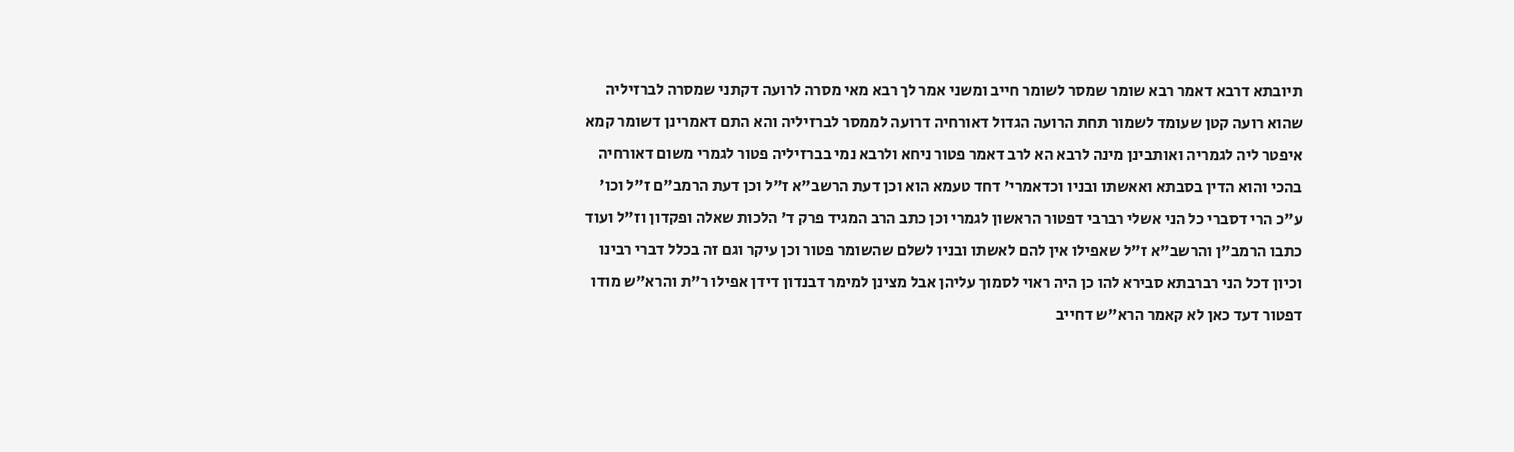תיובתא דרבא דאמר רבא שומר שמסר לשומר חייב ומשני אמר לך רבא מאי מסרה לרועה דקתני שמסרה לברזיליה שהוא רועה קטן שעומד לשמור תחת הרועה הגדול דאורחיה דרועה לממסר לברזיליה והא התם דאמרינן דשומר קמא איפטר ליה לגמריה ואותבינן מינה לרבא הא לרב דאמר פטור ניחא ולרבא נמי בברזיליה פטור לגמרי משום דאורחיה בהכי והוא הדין בסבתא ואאשתו ובניו וכדאמרי' דחד טעמא הוא וכן דעת הרשב"א ז"ל וכן דעת הרמב"ם ז"ל וכו' ע"כ הרי דסברי כל הני אשלי רברבי דפטור הראשון לגמרי וכן כתב הרב המגיד פרק ד' הלכות שאלה ופקדון וז"ל ועוד כתבו הרמב"ן והרשב"א ז"ל שאפילו אין להם לאשתו ובניו לשלם שהשומר פטור וכן עיקר וגם זה בכלל דברי רבינו וכיון דכל הני רברבתא סבירא להו כן היה ראוי לסמוך עליהן אבל מצינן למימר דבנדון דידן אפילו ר"ת והרא"ש מודו דפטור דעד כאן לא קאמר הרא"ש דחייב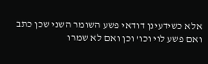אלא כשידעינן דודאי פשע השומר השני שכן כתב ואם פשע לוי וכו' וכן ואם לא שמרו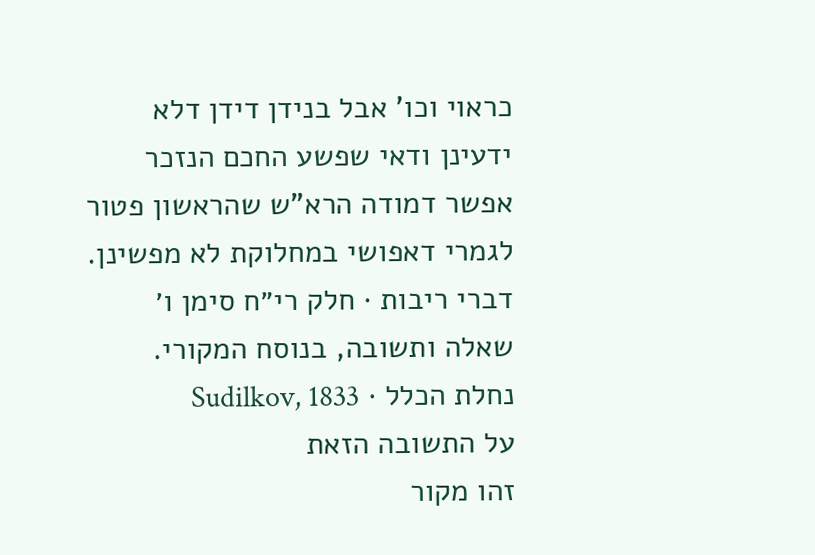כראוי וכו' אבל בנידן דידן דלא ידעינן ודאי שפשע החכם הנזכר אפשר דמודה הרא"ש שהראשון פטור לגמרי דאפושי במחלוקת לא מפשינן.
דברי ריבות · חלק רי״ח סימן ו׳
שאלה ותשובה, בנוסח המקורי.
נחלת הכלל · Sudilkov, 1833
על התשובה הזאת
זהו מקור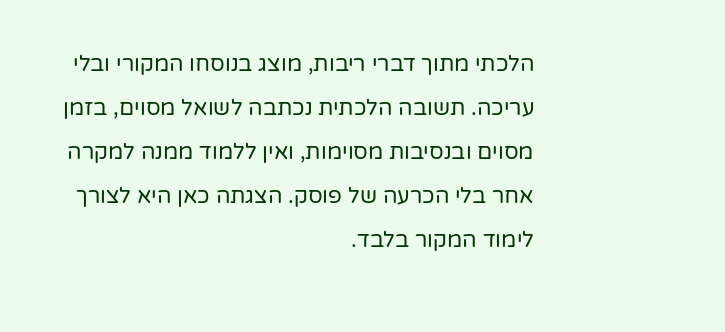הלכתי מתוך דברי ריבות, מוצג בנוסחו המקורי ובלי עריכה. תשובה הלכתית נכתבה לשואל מסוים, בזמן מסוים ובנסיבות מסוימות, ואין ללמוד ממנה למקרה אחר בלי הכרעה של פוסק. הצגתה כאן היא לצורך לימוד המקור בלבד.